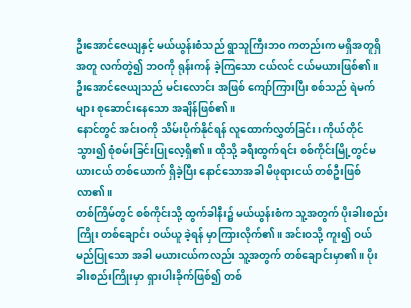ဦးအောင်ဇေယျနှင့် မယ်ယွန်းစံသည် ရွာသူကြီးဘ၀ ကတည်းက မရှိအတူရှိအတူ လက်တွဲ၍ ဘဝကို ရုန်းကန် ခဲ့ကြသော ငယ်လင် ငယ်မယားဖြစ်၏။ ဦးအောင်ဇေယျသည် မင်းလောင်း အဖြစ် ကျော်ကြားပြီး စစ်သည် ရဲမက်များ စုဆောင်းနေသော အချိန်ဖြစ်၏။
နောင်တွင် အင်းဝကို သိမ်းပိုက်နိုင်ရန် လူထောက်လွှတ်ခြင်း၊ ကိုယ်တိုင်သွား၍ စုံစမ်းခြင်းပြုလေ့ရှိ၏။ ထိုသို့ ခရီးထွက်ရင်း စစ်ကိုင်းမြို့တွင်မယားငယ် တစ်ယောက် ရှိခဲ့ပြီး နောင်သောအခါ မိဖုရားငယ် တစ်ဦးဖြစ်လာ၏။
တစ်ကြိမ်တွင် စစ်ကိုင်းသို့ ထွက်ခါနီး၌ မယ်ယွန်းစံက သူ့အတွက် ပိုးခါးစည်းကြိုး တစ်ချောင်း ဝယ်ယူ ခဲ့ရန် မှာကြားလိုက်၏။ အင်းဝသို့ ကူး၍ ဝယ်မည်ပြုသော အခါ မယားငယ်ကလည်း သူ့အတွက် တစ်ချောင်းမှာ၏။ ပိုးခါးစည်းကြိုးမှာ ရှားပါးခိုက်ဖြစ်၍ တစ်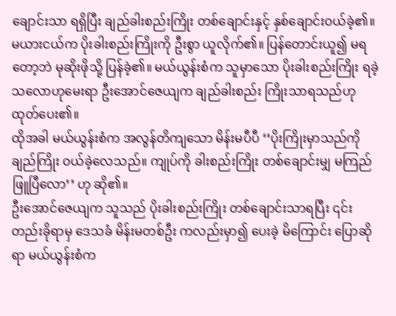ချောင်းသာ ရရှိပြီး ချည်ခါးစည်းကြိုး တစ်ချောင်းနှင့် နှစ်ချောင်းဝယ်ခဲ့၏။
မယားငယ်က ပိုးခါးစည်းကြိုးကို ဦးစွာ ယူလိုက်၏။ ပြန်တောင်းယူ၍ မရတော့ဘဲ မုဆိုးဖိုသို့ ပြန်ခဲ့၏။ မယ်ယွန်းစံက သူမှာသော ပိုးခါးစည်းကြိုး ရခဲ့သလောဟုမေးရာ ဦးအောင်ဇေယျက ချည်ခါးစည်း ကြိုးသာရသည်ဟု ထုတ်ပေး၏။
ထိုအခါ မယ်ယွန်းစံက အလွန်တိကျသော မိန်းမပီပီ ‘‘ပိုးကြိုးမှာသည်ကို ချည်ကြိုး ဝယ်ခဲ့လေသည်။ ကျုပ်ကို ခါးစည်းကြိုး တစ်ချောင်းမျှ မကြည်ဖြူပြီလော’’ ဟု ဆို၏။
ဦးအောင်ဇေယျက သူသည် ပိုးခါးစည်းကြိုး တစ်ချောင်းသာရပြီး ၎င်းတည်းခိုရာမှ ဒေသခံ မိန်းမတစ်ဦး ကလည်းမှာ၍ ပေးခဲ့ မိကြောင်း ပြောဆိုရာ မယ်ယွန်းစံက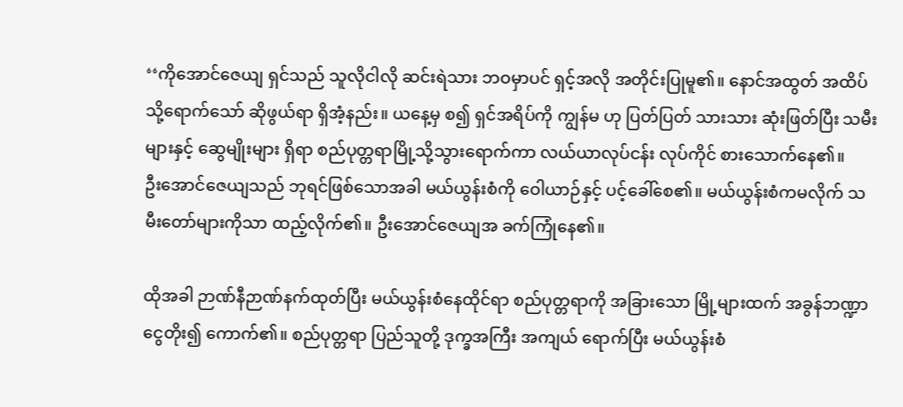‘‘ကိုအောင်ဇေယျ ရှင်သည် သူလိုငါလို ဆင်းရဲသား ဘဝမှာပင် ရှင့်အလို အတိုင်းပြုမူ၏။ နောင်အထွတ် အထိပ်သို့ရောက်သော် ဆိုဖွယ်ရာ ရှိအံ့နည်း။ ယနေ့မှ စ၍ ရှင်အရိပ်ကို ကျွန်မ ဟု ပြတ်ပြတ် သားသား ဆုံးဖြတ်ပြီး သမီးများနှင့် ဆွေမျိုးများ ရှိရာ စည်ပုတ္တရာမြို့သို့သွားရောက်ကာ လယ်ယာလုပ်ငန်း လုပ်ကိုင် စားသောက်နေ၏။
ဦးအောင်ဇေယျသည် ဘုရင်ဖြစ်သောအခါ မယ်ယွန်းစံကို ဝေါယာဉ်နှင့် ပင့်ခေါ်စေ၏။ မယ်ယွန်းစံကမလိုက် သမီးတော်များကိုသာ ထည့်လိုက်၏။ ဦးအောင်ဇေယျအ ခက်ကြုံနေ၏။

ထိုအခါ ဉာဏ်နီဉာဏ်နက်ထုတ်ပြီး မယ်ယွန်းစံနေထိုင်ရာ စည်ပုတ္တရာကို အခြားသော မြို့များထက် အခွန်ဘဏ္ဍာငွေတိုး၍ ကောက်၏။ စည်ပုတ္တရာ ပြည်သူတို့ ဒုက္ခအကြီး အကျယ် ရောက်ပြီး မယ်ယွန်းစံ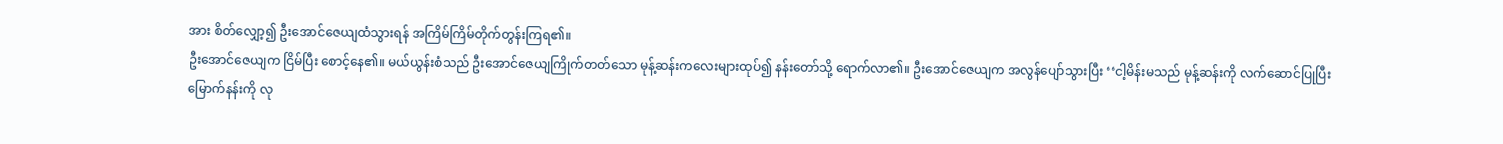အား စိတ်လျှော့၍ ဦးအောင်ဇေယျထံသွားရန် အကြိမ်ကြိမ်တိုက်တွန်းကြရ၏။
ဦးအောင်ဇေယျက ငြိမ်ပြီး စောင့်နေ၏။ မယ်ယွန်းစံသည် ဦးအောင်ဇေယျကြိုက်တတ်သော မုန့်ဆန်းကလေးများထုပ်၍ နန်းတော်သို့ ရောက်လာ၏။ ဦးအောင်ဇေယျက အလွန်ပျော်သွားပြီး ‘‘ငါ့မိန်းမသည် မုန့်ဆန်းကို လက်ဆောင်ပြုပြီး မြောက်နန်းကို လု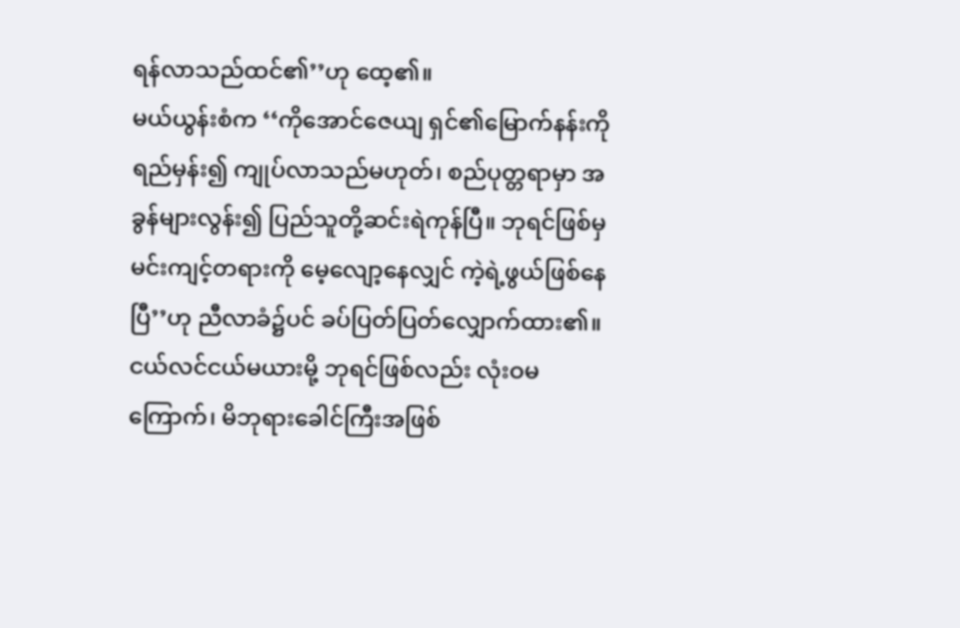ရန်လာသည်ထင်၏’’ဟု ထေ့၏။
မယ်ယွန်းစံက ‘‘ကိုအောင်ဇေယျ ရှင်၏မြောက်နန်းကို ရည်မှန်း၍ ကျုပ်လာသည်မဟုတ်၊ စည်ပုတ္တရာမှာ အခွန်များလွန်း၍ ပြည်သူတို့ဆင်းရဲကုန်ပြီ။ ဘုရင်ဖြစ်မှ မင်းကျင့်တရားကို မေ့လျော့နေလျှင် ကဲ့ရဲ့ဖွယ်ဖြစ်နေပြီ’’ဟု ညီလာခံ၌ပင် ခပ်ပြတ်ပြတ်လျှောက်ထား၏။ ငယ်လင်ငယ်မယားမို့ ဘုရင်ဖြစ်လည်း လုံးဝမကြောက်၊ မိဘုရားခေါင်ကြီးအဖြစ်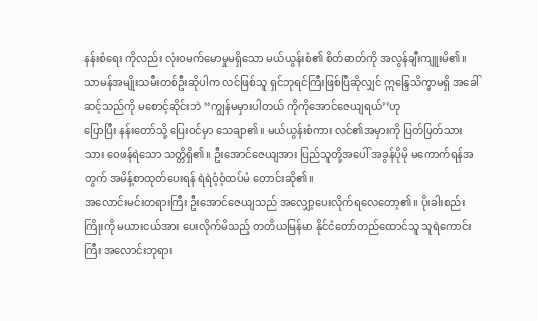နန်းစံရေး ကိုလည်း လုံးဝမက်မောမှုမရှိသော မယ်ယွန်းစံ၏ စိတ်ဓာတ်ကို အလွန်ချီးကျူးမိ၏။
သာမန်အမျိုးသမီးတစ်ဦးဆိုပါက လင်ဖြစ်သူ ရှင်ဘုရင်ကြီးဖြစ်ပြီဆိုလျှင် ဣန္ဒြေသိက္ခာမရှိ အခေါ်ဆင့်သည်ကို မစောင့်ဆိုင်းဘဲ ‘‘ကျွန်မမှားပါတယ် ကိုကိုအောင်ဇေယျရယ်’’ဟု
ပြောပြီး နန်းတော်သို့ ပြေးဝင်မှာ သေချာ၏။ မယ်ယွန်းစံကား လင်၏အမှားကို ပြတ်ပြတ်သားသား ဝေဖန်ရဲသော သတ္တိရှိ၏။ ဦးအောင်ဇေယျအား ပြည်သူတို့အပေါ် အခွန်ပိုမို မကောက်ရန်အတွက် အမိန့်စာထုတ်ပေးရန် ရဲရဲဝံ့ဝံ့ထပ်မံ တောင်းဆို၏။
အလောင်းမင်းတရားကြီး ဦးအောင်ဇေယျသည် အလျှော့ပေးလိုက်ရလေတော့၏။ ပိုးခါးစည်းကြိုးကို မယားငယ်အား ပေးလိုက်မိသည့် တတိယမြန်မာ နိုင်ငံတော်တည်ထောင်သူ သူရဲကောင်းကြီး အလောင်းဘုရား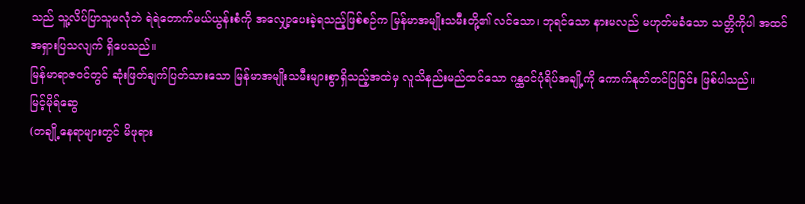သည် သူ့လိပ်ပြာသူမလုံဘဲ ရဲရဲတောက်မယ်ယွန်းစံကို အလျှော့ပေးခဲ့ရသည့်ဖြစ်စဉ်က မြန်မာအမျိုးသမီးတို့၏ လင်သော၊ ဘုရင်သော နားမလည် မဟုတ်မခံသော သတ္တိကိုပါ အထင်အရှားပြသလျက် ရှိပေသည်။
မြန်မာရာဇဝင်တွင် ဆုံးဖြတ်ချက်ပြတ်သားသော မြန်မာအမျိုးသမီးများစွာရှိသည့်အထဲမှ လူသိနည်းမည်ထင်သော ဂန္ထဝင်ပုံရိပ်အချို့ကို ကောက်နုတ်တင်ပြခြင်း ဖြစ်ပါသည်။
မြင့်မိုရ်ဆွေ
(တချို့နေရာများတွင် မိဖုရား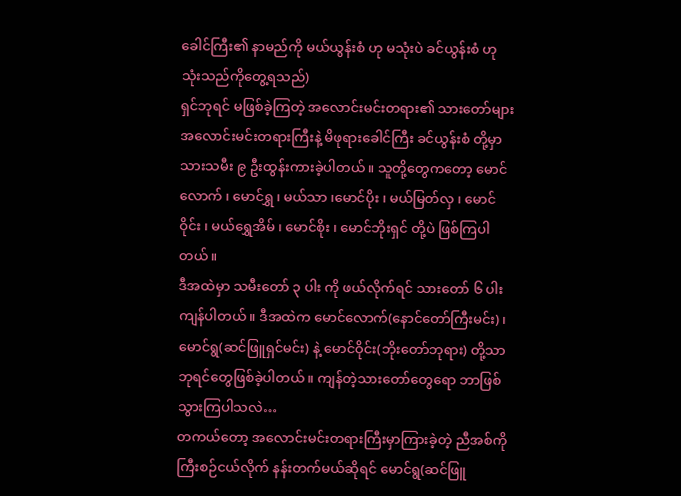ခေါင်ကြီး၏ နာမည်ကို မယ်ယွန်းစံ ဟု မသုံးပဲ ခင်ယွန်းစံ ဟု သုံးသည်ကိုတွေ့ရသည်)
ရှင်ဘုရင် မဖြစ်ခဲ့ကြတဲ့ အလောင်းမင်းတရား၏ သားတော်များ
အလောင်းမင်းတရားကြီးနဲ့ မိဖုရားခေါင်ကြီး ခင်ယွန်းစံ တို့မှာ သားသမီး ၉ ဦးထွန်းကားခဲ့ပါတယ်။ သူတို့တွေကတော့ မောင်လောက် ၊ မောင်ရွှ ၊ မယ်သာ ၊မောင်ပိုး ၊ မယ်မြတ်လှ ၊ မောင်ဝိုင်း ၊ မယ်ရွှေအိမ် ၊ မောင်စိုး ၊ မောင်ဘိုးရှင် တို့ပဲ ဖြစ်ကြပါတယ်။
ဒီအထဲမှာ သမီးတော် ၃ ပါး ကို ဖယ်လိုက်ရင် သားတော် ၆ ပါးကျန်ပါတယ်။ ဒီအထဲက မောင်လောက်(နောင်တော်ကြီးမင်း) ၊ မောင်ရွ(ဆင်ဖြူရှင်မင်း) နဲ့ မောင်ဝိုင်း(ဘိုးတော်ဘုရား) တို့သာ ဘုရင်တွေဖြစ်ခဲ့ပါတယ်။ ကျန်တဲ့သားတော်တွေရော ဘာဖြစ်သွားကြပါသလဲ…
တကယ်တော့ အလောင်းမင်းတရားကြီးမှာကြားခဲ့တဲ့ ညီအစ်ကို ကြီးစဉ်ငယ်လိုက် နန်းတက်မယ်ဆိုရင် မောင်ရွ(ဆင်ဖြူ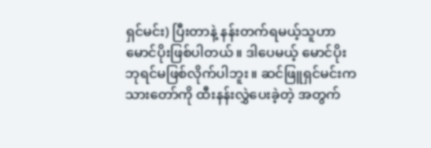ရှင်မင်း) ပြီးတာနဲ့ နန်းတက်ရမယ့်သူဟာ မောင်ပိုးဖြစ်ပါတယ်။ ဒါပေမယ့် မောင်ပိုး ဘုရင်မဖြစ်လိုက်ပါဘူး။ ဆင်ဖြူရှင်မင်းက သားတော်ကို ထီးနန်းလွှဲပေးခဲ့တဲ့ အတွက်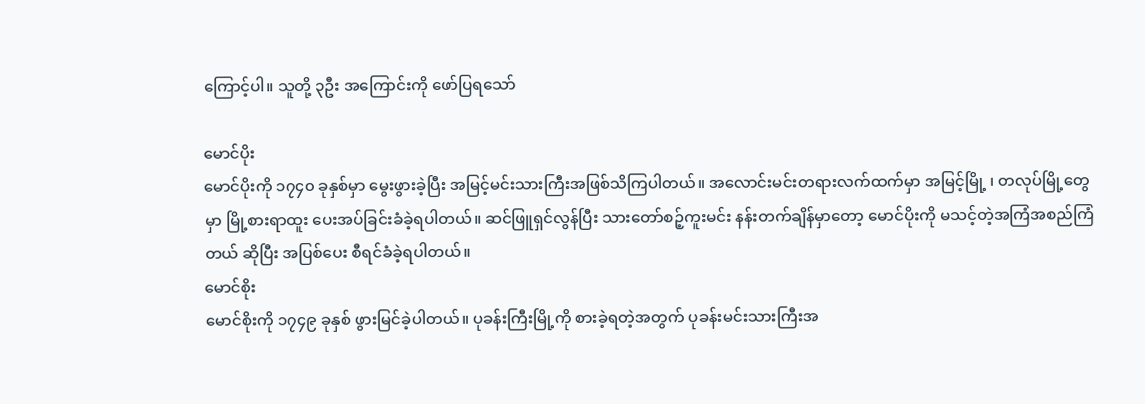ကြောင့်ပါ။ သူတို့ ၃ဦး အကြောင်းကို ဖော်ပြရသော်

မောင်ပိုး
မောင်ပိုးကို ၁၇၄၀ ခုနှစ်မှာ မွေးဖွားခဲ့ပြီး အမြင့်မင်းသားကြီးအဖြစ်သိကြပါတယ်။ အလောင်းမင်းတရားလက်ထက်မှာ အမြင့်မြို့ ၊ တလုပ်မြို့တွေမှာ မြို့စားရာထူး ပေးအပ်ခြင်းခံခဲ့ရပါတယ်။ ဆင်ဖြူရှင်လွန်ပြီး သားတော်စဉ့်ကူးမင်း နန်းတက်ချိန်မှာတော့ မောင်ပိုးကို မသင့်တဲ့အကြံအစည်ကြံတယ် ဆိုပြီး အပြစ်ပေး စီရင်ခံခဲ့ရပါတယ်။
မောင်စိုး
မောင်စိုးကို ၁၇၄၉ ခုနှစ် ဖွားမြင်ခဲ့ပါတယ်။ ပုခန်းကြီးမြို့ကို စားခဲ့ရတဲ့အတွက် ပုခန်းမင်းသားကြီးအ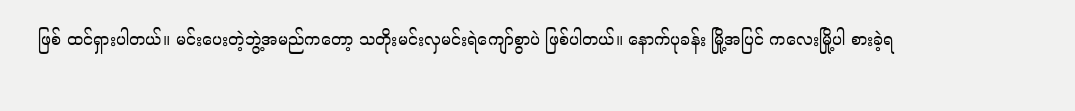ဖြစ် ထင်ရှားပါတယ်။ မင်းပေးတဲ့ဘွဲ့အမည်ကတော့ သတိုးမင်းလှမင်းရဲကျော်စွာပဲ ဖြစ်ပါတယ်။ နောက်ပုခန်း မြို့အပြင် ကလေးမြို့ပါ စားခဲ့ရ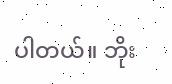ပါတယ်။ ဘိုး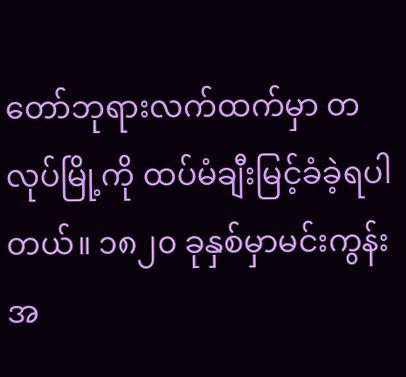တော်ဘုရားလက်ထက်မှာ တလုပ်မြို့ကို ထပ်မံချီးမြင့်ခံခဲ့ရပါတယ်။ ၁၈၂၀ ခုနှစ်မှာမင်းကွန်း အ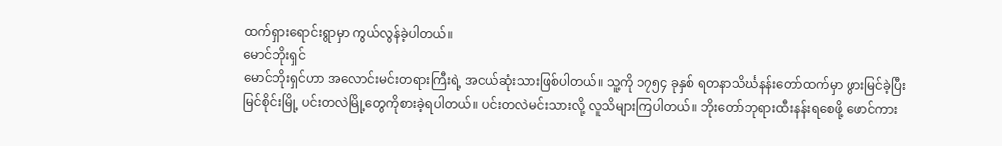ထက်ရှားရောင်းရွာမှာ ကွယ်လွန်ခဲ့ပါတယ်။
မောင်ဘိုးရှင်
မောင်ဘိုးရှင်ဟာ အလောင်းမင်းတရားကြီးရဲ့ အငယ်ဆုံးသားဖြစ်ပါတယ်။ သူ့ကို ၁၇၅၄ ခုနှစ် ရတနာသိင်္ဃနန်းတော်ထက်မှာ ဖွားမြင်ခဲ့ပြီး မြင်စိုင်းမြို့ ပင်းတလဲမြို့တွေကိုစားခဲ့ရပါတယ်။ ပင်းတလဲမင်းသားလို့ လူသိများကြပါတယ်။ ဘိုးတော်ဘုရားထီးနန်းရစေဖို့ ဖောင်ကား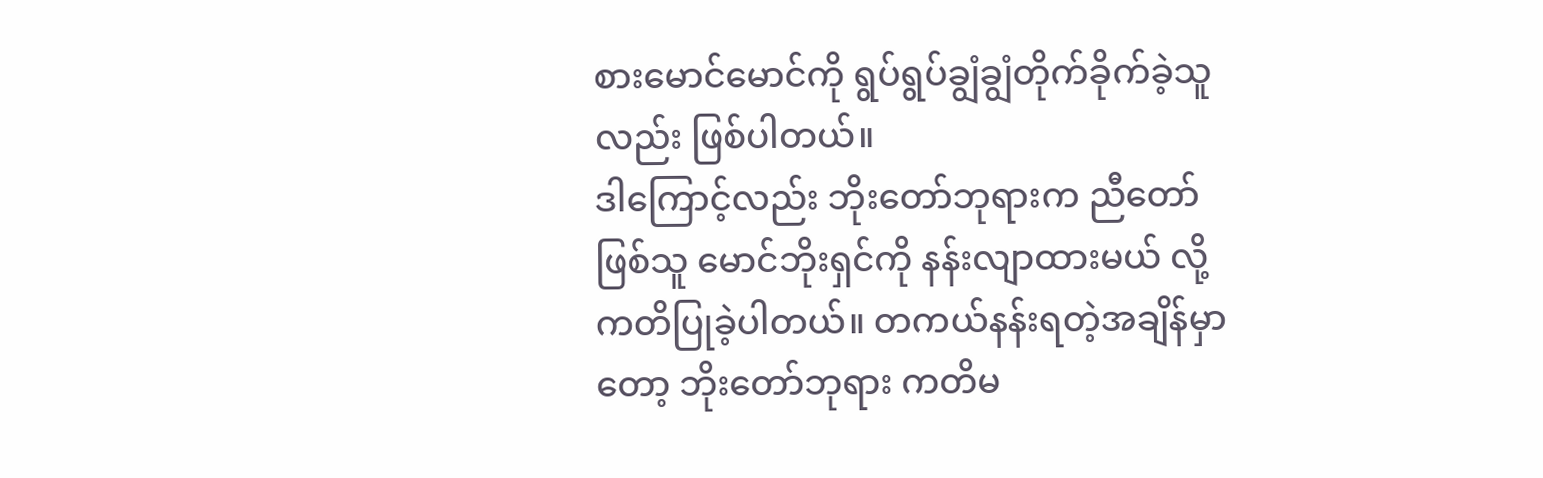စားမောင်မောင်ကို ရွပ်ရွပ်ချွံချွံတိုက်ခိုက်ခဲ့သူလည်း ဖြစ်ပါတယ်။
ဒါကြောင့်လည်း ဘိုးတော်ဘုရားက ညီတော်ဖြစ်သူ မောင်ဘိုးရှင်ကို နန်းလျာထားမယ် လို့ ကတိပြုခဲ့ပါတယ်။ တကယ်နန်းရတဲ့အချိန်မှာတော့ ဘိုးတော်ဘုရား ကတိမ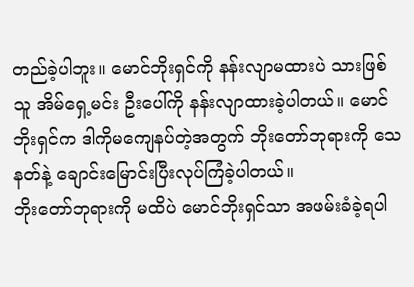တည်ခဲ့ပါဘူး။ မောင်ဘိုးရှင်ကို နန်းလျာမထားပဲ သားဖြစ်သူ အိမ်ရှေ့မင်း ဦးပေါ်ကို နန်းလျာထားခဲ့ပါတယ်။ မောင်ဘိုးရှင်က ဒါကိုမကျေနပ်တဲ့အတွက် ဘိုးတော်ဘုရားကို သေနတ်နဲ့ ချောင်းမြောင်းပြီးလုပ်ကြံခဲ့ပါတယ်။
ဘိုးတော်ဘုရားကို မထိပဲ မောင်ဘိုးရှင်သာ အဖမ်းခံခဲ့ရပါ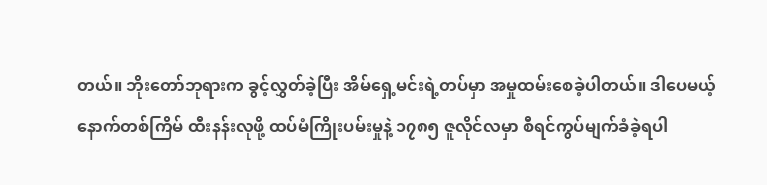တယ်။ ဘိုးတော်ဘုရားက ခွင့်လွှတ်ခဲ့ပြီး အိမ်ရှေ့မင်းရဲ့တပ်မှာ အမှုထမ်းစေခဲ့ပါတယ်။ ဒါပေမယ့် နောက်တစ်ကြိမ် ထီးနန်းလုဖို့ ထပ်မံကြိုးပမ်းမှုနဲ့ ၁၇၈၅ ဇူလိုင်လမှာ စီရင်ကွပ်မျက်ခံခဲ့ရပါ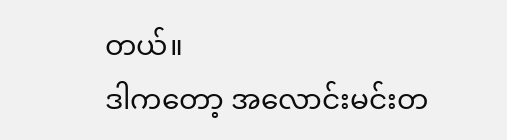တယ်။
ဒါကတော့ အလောင်းမင်းတ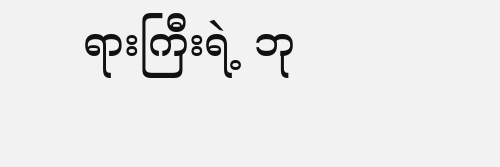ရားကြီးရဲ့ ဘု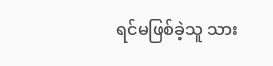ရင်မဖြစ်ခဲ့သူ သား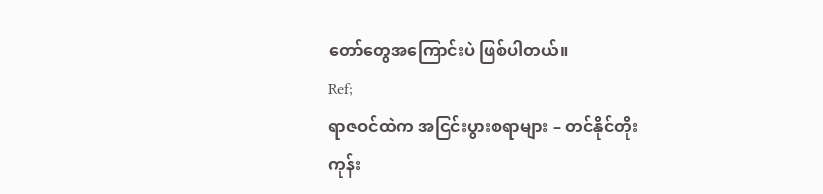တော်တွေအကြောင်းပဲ ဖြစ်ပါတယ်။
Ref;
ရာဇဝင်ထဲက အငြင်းပွားစရာများ – တင်နိုင်တိုး
ကုန်း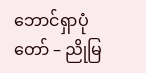ဘောင်ရှာပုံတော် – ညိုမြ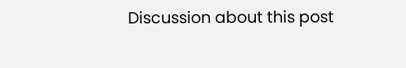Discussion about this post